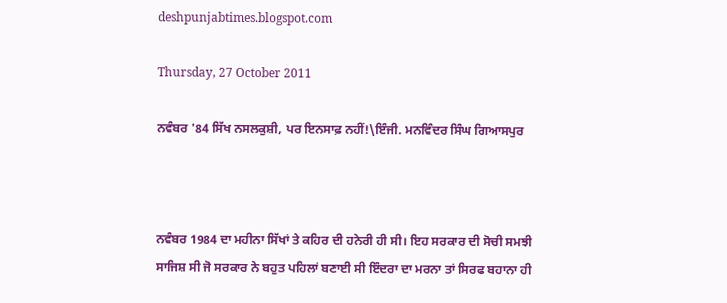deshpunjabtimes.blogspot.com

Thursday, 27 October 2011

ਨਵੰਬਰ '84 ਸਿੱਖ ਨਸਲਕੁਸ਼ੀ, ਪਰ ਇਨਸਾਫ਼ ਨਹੀਂ!\ਇੰਜੀ. ਮਨਵਿੰਦਰ ਸਿੰਘ ਗਿਆਸਪੁਰ



ਨਵੰਬਰ 1984 ਦਾ ਮਹੀਨਾ ਸਿੱਖਾਂ ਤੇ ਕਹਿਰ ਦੀ ਹਨੇਰੀ ਹੀ ਸੀ। ਇਹ ਸਰਕਾਰ ਦੀ ਸੋਚੀ ਸਮਝੀ ਸਾਜਿਸ਼ ਸੀ ਜੋ ਸਰਕਾਰ ਨੇ ਬਹੁਤ ਪਹਿਲਾਂ ਬਣਾਈ ਸੀ ਇੰਦਰਾ ਦਾ ਮਰਨਾ ਤਾਂ ਸਿਰਫ ਬਹਾਨਾ ਹੀ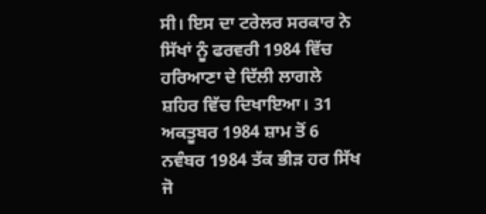ਸੀ। ਇਸ ਦਾ ਟਰੇਲਰ ਸਰਕਾਰ ਨੇ ਸਿੱਖਾਂ ਨੂੰ ਫਰਵਰੀ 1984 ਵਿੱਚ ਹਰਿਆਣਾ ਦੇ ਦਿੱਲੀ ਲਾਗਲੇ ਸ਼ਹਿਰ ਵਿੱਚ ਦਿਖਾਇਆ। 31 ਅਕਤੂਬਰ 1984 ਸ਼ਾਮ ਤੋਂ 6 ਨਵੰਬਰ 1984 ਤੱਕ ਭੀੜ ਹਰ ਸਿੱਖ ਜੋ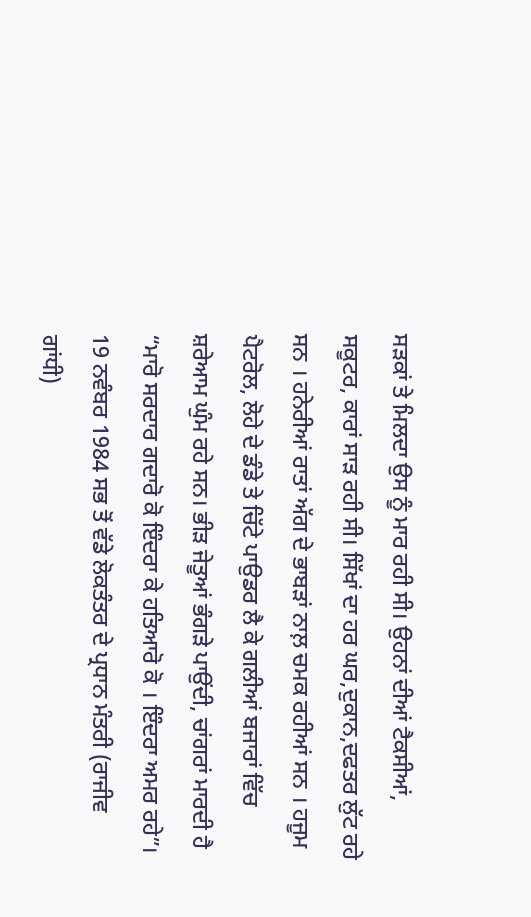ਸੜਕਾਂ ਤੇ ਮਿਲਦਾ ਉਸ ਨੂੰ ਮਾਰ ਰਹੀ ਸੀ। ਉਹਨਾਂ ਦੀਆਂ ਟੈਕਸੀਆਂ, ਸਕੂਟਰ, ਕਾਰਾਂ ਸਾੜ ਰਹੀ ਸੀ। ਸਿੱਖਾਂ ਦਾ ਹਰ ਘਰ,ਦੁਕਾਨ,ਦਫਤਰ ਲੁੱਟ ਰਹੇ ਸਨ । ਹਨੇਰੀਆਂ ਰਾਤਾਂ ਅੱਗ ਦੇ ਭਾਬੜਾਂ ਨਾਲ਼ ਚਮਕ ਰਹੀਆਂ ਸਨ । ਹਜੂਮ ਪੈਟਰੋਲ, ਲੋਹੇ ਦੇ ਡੰਡੇ ਤੇ ਚਿੱਟੇ ਪਾਉਡਰ ਲੈ ਕੇ ਗਲੀਆਂ ਬਜਾਰਾਂ ਵਿੱਚ ਸ਼ਰੇਆਮ ਘੁੰਮ ਰਹੇ ਸਨ। ਭੀੜ ਜੇਤੂਆਂ ਭੰਗੜੇ ਪਾਉਂਦੀ, ਚਾਂਗਰਾਂ ਮਾਰਦੀ ਹੈ “ਮਾਰੋ ਸਰਦਾਰ ਗਦਾਰੋ ਕੋ ਇੰਦਰਾ ਕੇ ਹਤਿਆਰੋ ਕੋ । ਇੰਦਰਾ ਅਮਰ ਰਹੇ”।
19 ਨਵੰਬਰ 1984 ਸਭ ਤੋਂ ਵੱਡੇ ਲੋਕਤੰਤਰ ਦੇ ਪ੍ਰਧਾਨ ਮੰਤਰੀ (ਰਾਜੀਵ ਗਾਂਧੀ)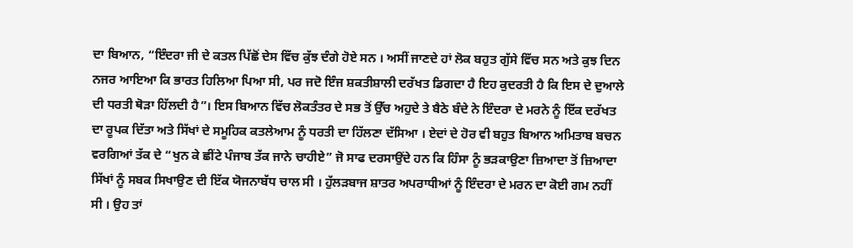ਦਾ ਬਿਆਨ, “ਇੰਦਰਾ ਜੀ ਦੇ ਕਤਲ ਪਿੱਛੋਂ ਦੇਸ ਵਿੱਚ ਕੁੱਝ ਦੰਗੇ ਹੋਏ ਸਨ । ਅਸੀਂ ਜਾਣਦੇ ਹਾਂ ਲੋਕ ਬਹੁਤ ਗੁੱਸੇ ਵਿੱਚ ਸਨ ਅਤੇ ਕੁਝ ਦਿਨ ਨਜਰ ਆਇਆ ਕਿ ਭਾਰਤ ਹਿਲਿਆ ਪਿਆ ਸੀ, ਪਰ ਜਦੋ ਇੰਜ ਸ਼ਕਤੀਸ਼ਾਲੀ ਦਰੱਖਤ ਡਿਗਦਾ ਹੈ ਇਹ ਕੁਦਰਤੀ ਹੈ ਕਿ ਇਸ ਦੇ ਦੁਆਲੇ ਦੀ ਧਰਤੀ ਥੋੜਾ ਹਿੱਲਦੀ ਹੈ”। ਇਸ ਬਿਆਨ ਵਿੱਚ ਲੋਕਤੰਤਰ ਦੇ ਸਭ ਤੋਂ ਉੱਚ ਅਹੁਦੇ ਤੇ ਬੈਠੇ ਬੰਦੇ ਨੇ ਇੰਦਰਾ ਦੇ ਮਰਨੇ ਨੂੰ ਇੱਕ ਦਰੱਖਤ ਦਾ ਰੂਪਕ ਦਿੱਤਾ ਅਤੇ ਸਿੱਖਾਂ ਦੇ ਸਮੂਹਿਕ ਕਤਲੇਆਮ ਨੂੰ ਧਰਤੀ ਦਾ ਹਿੱਲਣਾ ਦੱਸਿਆ । ਏਦਾਂ ਦੇ ਹੋਰ ਵੀ ਬਹੁਤ ਬਿਆਨ ਅਮਿਤਾਬ ਬਚਨ ਵਰਗਿਆਂ ਤੱਕ ਦੇ “ਖੁਨ ਕੇ ਛੀਂਟੇ ਪੰਜਾਬ ਤੱਕ ਜਾਨੇ ਚਾਹੀਏ” ਜੋ ਸਾਫ ਦਰਸਾਉਂਦੇ ਹਨ ਕਿ ਹਿੰਸਾ ਨੂੰ ਭੜਕਾਉਣਾ ਜ਼ਿਆਦਾ ਤੋਂ ਜ਼ਿਆਦਾ ਸਿੱਖਾਂ ਨੂੰ ਸਬਕ ਸਿਖਾਉਣ ਦੀ ਇੱਕ ਯੋਜਨਾਬੱਧ ਚਾਲ ਸੀ । ਹੁੱਲੜਬਾਜ ਸ਼ਾਤਰ ਅਪਰਾਧੀਆਂ ਨੂੰ ਇੰਦਰਾ ਦੇ ਮਰਨ ਦਾ ਕੋਈ ਗਮ ਨਹੀਂ ਸੀ । ਉਹ ਤਾਂ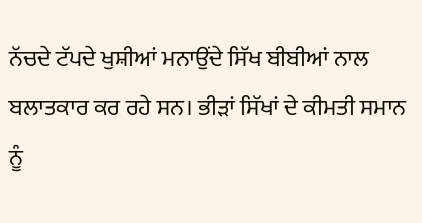ਨੱਚਦੇ ਟੱਪਦੇ ਖੁਸ਼ੀਆਂ ਮਨਾਉਂਦੇ ਸਿੱਖ ਬੀਬੀਆਂ ਨਾਲ ਬਲਾਤਕਾਰ ਕਰ ਰਹੇ ਸਨ। ਭੀੜਾਂ ਸਿੱਖਾਂ ਦੇ ਕੀਮਤੀ ਸਮਾਨ ਨੂੰ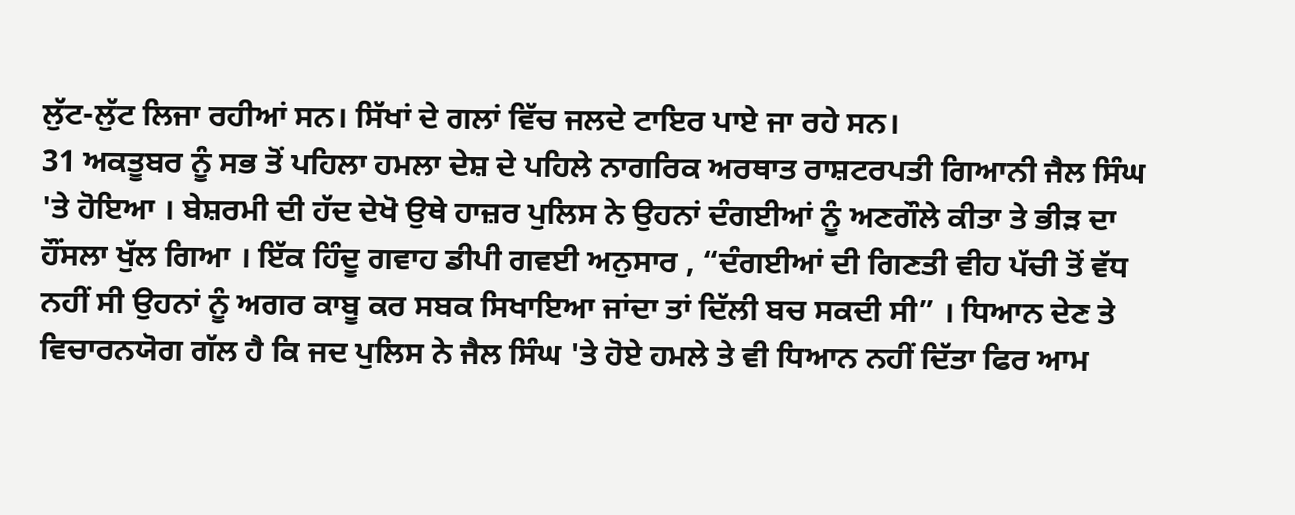ਲੁੱਟ-ਲੁੱਟ ਲਿਜਾ ਰਹੀਆਂ ਸਨ। ਸਿੱਖਾਂ ਦੇ ਗਲਾਂ ਵਿੱਚ ਜਲਦੇ ਟਾਇਰ ਪਾਏ ਜਾ ਰਹੇ ਸਨ।
31 ਅਕਤੂਬਰ ਨੂੰ ਸਭ ਤੋਂ ਪਹਿਲਾ ਹਮਲਾ ਦੇਸ਼ ਦੇ ਪਹਿਲੇ ਨਾਗਰਿਕ ਅਰਥਾਤ ਰਾਸ਼ਟਰਪਤੀ ਗਿਆਨੀ ਜੈਲ ਸਿੰਘ 'ਤੇ ਹੋਇਆ । ਬੇਸ਼ਰਮੀ ਦੀ ਹੱਦ ਦੇਖੋ ਉਥੇ ਹਾਜ਼ਰ ਪੁਲਿਸ ਨੇ ਉਹਨਾਂ ਦੰਗਈਆਂ ਨੂੰ ਅਣਗੌਲੇ ਕੀਤਾ ਤੇ ਭੀੜ ਦਾ ਹੌਂਸਲਾ ਖੁੱਲ ਗਿਆ । ਇੱਕ ਹਿੰਦੂ ਗਵਾਹ ਡੀਪੀ ਗਵਈ ਅਨੁਸਾਰ , “ਦੰਗਈਆਂ ਦੀ ਗਿਣਤੀ ਵੀਹ ਪੱਚੀ ਤੋਂ ਵੱਧ ਨਹੀਂ ਸੀ ਉਹਨਾਂ ਨੂੰ ਅਗਰ ਕਾਬੂ ਕਰ ਸਬਕ ਸਿਖਾਇਆ ਜਾਂਦਾ ਤਾਂ ਦਿੱਲੀ ਬਚ ਸਕਦੀ ਸੀ” । ਧਿਆਨ ਦੇਣ ਤੇ ਵਿਚਾਰਨਯੋਗ ਗੱਲ ਹੈ ਕਿ ਜਦ ਪੁਲਿਸ ਨੇ ਜੈਲ ਸਿੰਘ 'ਤੇ ਹੋਏ ਹਮਲੇ ਤੇ ਵੀ ਧਿਆਨ ਨਹੀਂ ਦਿੱਤਾ ਫਿਰ ਆਮ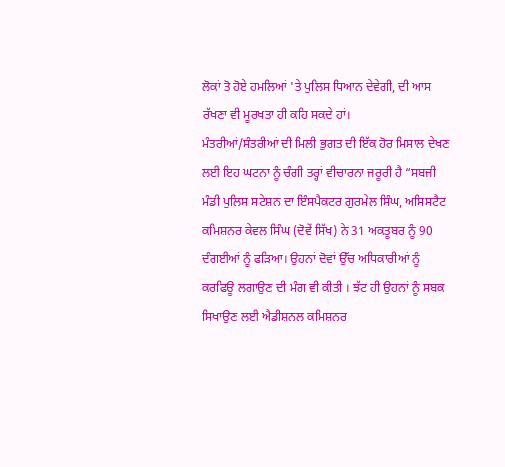ਲੋਕਾਂ ਤੋ ਹੋਏ ਹਮਲਿਆਂ 'ਤੇ ਪੁਲਿਸ ਧਿਆਨ ਦੇਵੇਗੀ, ਦੀ ਆਸ ਰੱਖਣਾ ਵੀ ਮੂਰਖਤਾ ਹੀ ਕਹਿ ਸਕਦੇ ਹਾਂ।
ਮੰਤਰੀਆਂ/ਸੰਤਰੀਆਂ ਦੀ ਮਿਲੀ ਭੁਗਤ ਦੀ ਇੱਕ ਹੋਰ ਮਿਸਾਲ ਦੇਖਣ ਲਈ ਇਹ ਘਟਨਾ ਨੂੰ ਚੰਗੀ ਤਰ੍ਹਾਂ ਵੀਚਾਰਨਾ ਜਰੂਰੀ ਹੈ “ਸਬਜੀ ਮੰਡੀ ਪੁਲਿਸ ਸਟੇਸ਼ਨ ਦਾ ਇੰਸਪੈਕਟਰ ਗੁਰਮੇਲ ਸਿੰਘ, ਅਸਿਸਟੈਟ ਕਮਿਸ਼ਨਰ ਕੇਵਲ ਸਿੰਘ (ਦੋਵੇਂ ਸਿੱਖ) ਨੇ 31 ਅਕਤੂਬਰ ਨੂੰ 90 ਦੰਗਈਆਂ ਨੂੰ ਫੜਿਆ। ਉਹਨਾਂ ਦੋਵਾਂ ਉੱਚ ਅਧਿਕਾਰੀਆਂ ਨੂੰ ਕਰਫਿਊ ਲਗਾਉਣ ਦੀ ਮੰਗ ਵੀ ਕੀਤੀ । ਝੱਟ ਹੀ ਉਹਨਾਂ ਨੂੰ ਸਬਕ ਸਿਖਾਉਣ ਲਈ ਐਡੀਸ਼ਨਲ ਕਮਿਸ਼ਨਰ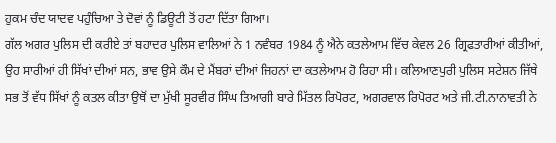ਹੁਕਮ ਚੰਦ ਯਾਦਵ ਪਹੁੰਚਿਆ ਤੇ ਦੋਵਾਂ ਨੂੰ ਡਿਊਟੀ ਤੋਂ ਹਟਾ ਦਿੱਤਾ ਗਿਆ।
ਗੱਲ ਅਗਰ ਪੁਲਿਸ ਦੀ ਕਰੀਏ ਤਾਂ ਬਹਾਦਰ ਪੁਲਿਸ ਵਾਲਿਆਂ ਨੇ 1 ਨਵੰਬਰ 1984 ਨੂੰ ਐਨੇ ਕਤਲੇਆਮ ਵਿੱਚ ਕੇਵਲ 26 ਗ੍ਰਿਫਤਾਰੀਆਂ ਕੀਤੀਆਂ, ਉਹ ਸਾਰੀਆਂ ਹੀ ਸਿੱਖਾਂ ਦੀਆਂ ਸਨ, ਭਾਵ ਉਸੇ ਕੌਮ ਦੇ ਮੈਂਬਰਾਂ ਦੀਆਂ ਜਿਹਨਾਂ ਦਾ ਕਤਲੇਆਮ ਹੋ ਰਿਹਾ ਸੀ। ਕਲਿਆਣਪੁਰੀ ਪੁਲਿਸ ਸਟੇਸ਼ਨ ਜਿੱਥੇ ਸਭ ਤੋਂ ਵੱਧ ਸਿੱਖਾਂ ਨੂੰ ਕਤਲ ਕੀਤਾ ਉਥੋਂ ਦਾ ਮੁੱਖੀ ਸੂਰਵੀਰ ਸਿੰਘ ਤਿਆਗੀ ਬਾਰੇ ਮਿੱਤਲ ਰਿਪੋਰਟ, ਅਗਰਵਾਲ ਰਿਪੋਰਟ ਅਤੇ ਜੀ.ਟੀ.ਨਾਨਾਵਤੀ ਨੇ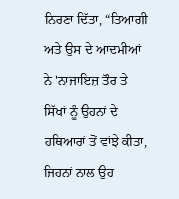ਨਿਰਣਾ ਦਿੱਤਾ, “ਤਿਆਗੀ ਅਤੇ ਉਸ ਦੇ ਆਦਮੀਆਂ ਨੇ 'ਨਾਜਾਇਜ਼ ਤੌਰ ਤੇ ਸਿੱਖਾਂ ਨੂੰ ਉਹਨਾਂ ਦੇ ਹਥਿਆਰਾਂ ਤੋਂ ਵਾਂਝੇ ਕੀਤਾ, ਜਿਹਨਾਂ ਨਾਲ ਉਹ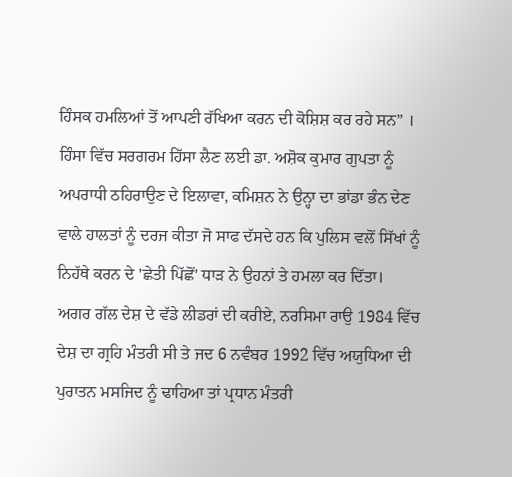ਹਿੰਸਕ ਹਮਲਿਆਂ ਤੋਂ ਆਪਣੀ ਰੱਖਿਆ ਕਰਨ ਦੀ ਕੋਸ਼ਿਸ਼ ਕਰ ਰਹੇ ਸਨ” । ਹਿੰਸਾ ਵਿੱਚ ਸਰਗਰਮ ਹਿੱਸਾ ਲੈਣ ਲਈ ਡਾ. ਅਸ਼ੋਕ ਕੁਮਾਰ ਗੁਪਤਾ ਨੂੰ ਅਪਰਾਧੀ ਠਹਿਰਾਉਣ ਦੇ ਇਲਾਵਾ, ਕਮਿਸ਼ਨ ਨੇ ਉਨ੍ਹਾ ਦਾ ਭਾਂਡਾ ਭੰਨ ਦੇਣ ਵਾਲੇ ਹਾਲਤਾਂ ਨੂੰ ਦਰਜ ਕੀਤਾ ਜੋ ਸਾਫ ਦੱਸਦੇ ਹਨ ਕਿ ਪੁਲਿਸ ਵਲੋਂ ਸਿੱਖਾਂ ਨੂੰ ਨਿਹੱਥੇ ਕਰਨ ਦੇ 'ਛੇਤੀ ਪਿੱਛੋਂ' ਧਾੜ ਨੇ ਉਹਨਾਂ ਤੇ ਹਮਲਾ ਕਰ ਦਿੱਤਾ।
ਅਗਰ ਗੱਲ ਦੇਸ਼ ਦੇ ਵੱਡੇ ਲੀਡਰਾਂ ਦੀ ਕਰੀਏ, ਨਰਸਿਮਾ ਰਾਉ 1984 ਵਿੱਚ ਦੇਸ਼ ਦਾ ਗ੍ਰਹਿ ਮੰਤਰੀ ਸੀ ਤੇ ਜਦ 6 ਨਵੰਬਰ 1992 ਵਿੱਚ ਅਯੁਧਿਆ ਦੀ ਪੁਰਾਤਨ ਮਸਜਿਦ ਨੂੰ ਢਾਹਿਆ ਤਾਂ ਪ੍ਰਧਾਨ ਮੰਤਰੀ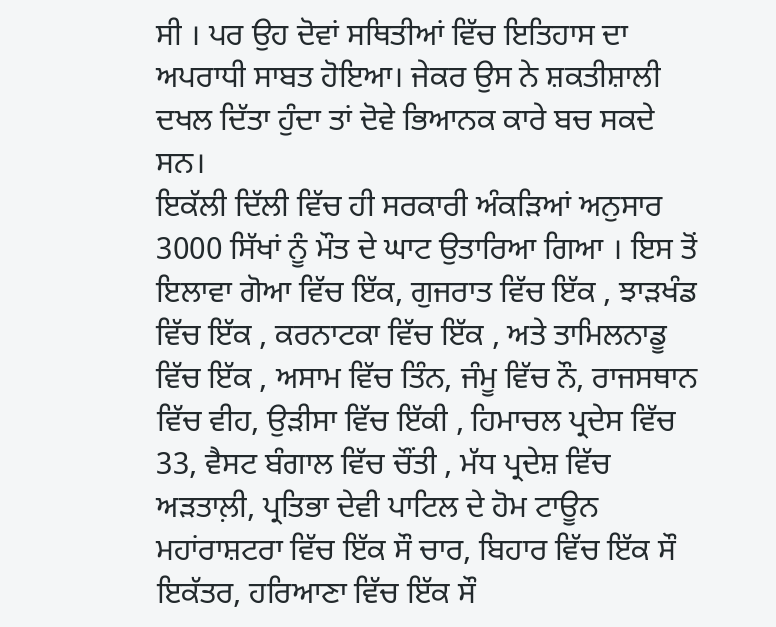ਸੀ । ਪਰ ਉਹ ਦੋਵਾਂ ਸਥਿਤੀਆਂ ਵਿੱਚ ਇਤਿਹਾਸ ਦਾ ਅਪਰਾਧੀ ਸਾਬਤ ਹੋਇਆ। ਜੇਕਰ ਉਸ ਨੇ ਸ਼ਕਤੀਸ਼ਾਲੀ ਦਖਲ ਦਿੱਤਾ ਹੁੰਦਾ ਤਾਂ ਦੋਵੇ ਭਿਆਨਕ ਕਾਰੇ ਬਚ ਸਕਦੇ ਸਨ।
ਇਕੱਲੀ ਦਿੱਲੀ ਵਿੱਚ ਹੀ ਸਰਕਾਰੀ ਅੰਕੜਿਆਂ ਅਨੁਸਾਰ 3000 ਸਿੱਖਾਂ ਨੂੰ ਮੌਤ ਦੇ ਘਾਟ ਉਤਾਰਿਆ ਗਿਆ । ਇਸ ਤੋਂ ਇਲਾਵਾ ਗੋਆ ਵਿੱਚ ਇੱਕ, ਗੁਜਰਾਤ ਵਿੱਚ ਇੱਕ , ਝਾੜਖੰਡ ਵਿੱਚ ਇੱਕ , ਕਰਨਾਟਕਾ ਵਿੱਚ ਇੱਕ , ਅਤੇ ਤਾਮਿਲਨਾਡੂ ਵਿੱਚ ਇੱਕ , ਅਸਾਮ ਵਿੱਚ ਤਿੰਨ, ਜੰਮੂ ਵਿੱਚ ਨੌ, ਰਾਜਸਥਾਨ ਵਿੱਚ ਵੀਹ, ਉੜੀਸਾ ਵਿੱਚ ਇੱਕੀ , ਹਿਮਾਚਲ ਪ੍ਰਦੇਸ ਵਿੱਚ 33, ਵੈਸਟ ਬੰਗਾਲ ਵਿੱਚ ਚੌਂਤੀ , ਮੱਧ ਪ੍ਰਦੇਸ਼ ਵਿੱਚ ਅੜਤਾਲ਼ੀ, ਪ੍ਰਤਿਭਾ ਦੇਵੀ ਪਾਟਿਲ ਦੇ ਹੋਮ ਟਾਊਨ ਮਹਾਂਰਾਸ਼ਟਰਾ ਵਿੱਚ ਇੱਕ ਸੌ ਚਾਰ, ਬਿਹਾਰ ਵਿੱਚ ਇੱਕ ਸੌ ਇਕੱਤਰ, ਹਰਿਆਣਾ ਵਿੱਚ ਇੱਕ ਸੌ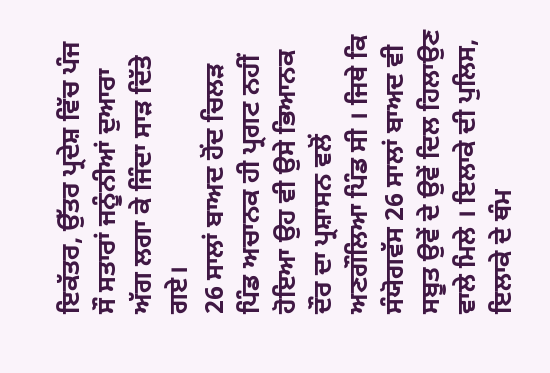ਇਕੱਤਰ, ਉੱਤਰ ਪ੍ਰਦੇਸ਼ ਵਿੱਚ ਪੰਜ ਸੌ ਸਤਾਰਾਂ ਜਨੂੰਨੀਆਂ ਦੁਆਰਾ ਅੱਗ ਲਗਾ ਕੇ ਜਿੰਦਾ ਸਾੜ ਦਿੱਤੇ ਗਏ।
26 ਸਾਲਾਂ ਬਾਅਦ ਹੋਂਦ ਚਿਲੜ ਪਿੰਡ ਅਚਾਨਕ ਹੀ ਪ੍ਰਗਟ ਨਹੀਂ ਹੋਇਆ ਉਹ ਵੀ ਉਸੇ ਭਿਆਨਕ ਦੌਰ ਦਾ ਪ੍ਰਸ਼ਾਸਨ ਵਲੋਂ ਅਣਗੌਲਿਆ ਪਿੰਡ ਸੀ । ਜਿਥੇ ਕਿ ਸੰਯੋਗਵੱਸ 26 ਸਾਲਾਂ ਬਾਅਦ ਵੀ ਸਬੂਤ ਉਵੇਂ ਦੇ ਉਵੇਂ ਦਿਲ ਹਿਲਾਉਣ ਵਾਲੇ ਮਿਲੇ । ਇਲਾਕੇ ਦੀ ਪੁਲਿਸ, ਇਲਾਕੇ ਦੇ ਥੰਮ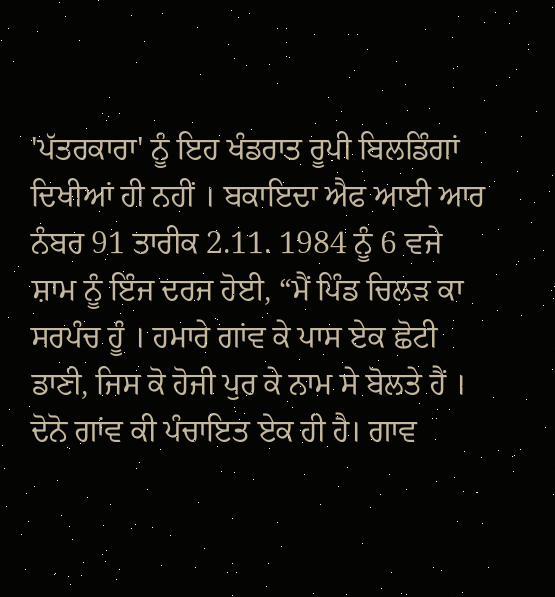'ਪੱਤਰਕਾਰਾ' ਨੂੰ ਇਹ ਖੰਡਰਾਤ ਰੂਪੀ ਬਿਲਡਿੰਗਾਂ ਦਿਖੀਆਂ ਹੀ ਨਹੀਂ । ਬਕਾਇਦਾ ਐਫ ਆਈ ਆਰ ਨੰਬਰ 91 ਤਾਰੀਕ 2.11. 1984 ਨੂੰ 6 ਵਜੇ ਸ਼ਾਮ ਨੂੰ ਇੰਜ ਦਰਜ ਹੋਈ, “ਮੈਂ ਪਿੰਡ ਚਿਲੜ ਕਾ ਸਰਪੰਚ ਹੂੰ । ਹਮਾਰੇ ਗਾਂਵ ਕੇ ਪਾਸ ਏਕ ਛੋਟੀ ਡਾਣੀ, ਜਿਸ ਕੋ ਹੋਜੀ ਪੁਰ ਕੇ ਨਾਮ ਸੇ ਬੋਲਤੇ ਹੈਂ । ਦੋਨੋ ਗਾਂਵ ਕੀ ਪੰਚਾਇਤ ਏਕ ਹੀ ਹੈ। ਗਾਵ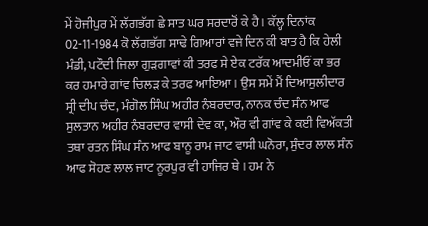ਮੇਂ ਹੋਜੀਪੁਰ ਮੇਂ ਲੱਗਭੱਗ ਛੇ ਸਾਤ ਘਰ ਸਰਦਾਰੋਂ ਕੇ ਹੈ । ਕੱਲ੍ਹ ਦਿਨਾਂਕ 02-11-1984 ਕੋ ਲੱਗਭੱਗ ਸਾਢੇ ਗਿਆਰਾਂ ਵਜੇ ਦਿਨ ਕੀ ਬਾਤ ਹੈ ਕਿ ਹੇਲੀ ਮੰਡੀ, ਪਟੌਦੀ ਜਿਲਾ ਗੁੜਗਾਵਾਂ ਕੀ ਤਰਫ ਸੇ ਏਕ ਟਰੱਕ ਆਦਮੀਓਂ ਕਾ ਭਰ ਕਰ ਹਮਾਰੇ ਗਾਂਵ ਚਿਲੜ ਕੇ ਤਰਫ ਆਇਆ । ਉਸ ਸਮੇਂ ਮੈਂ ਦਿਆਸੁਲੀਦਾਰ ਸ੍ਰੀ ਦੀਪ ਚੰਦ, ਮੰਗੋਲ ਸਿੰਘ ਅਹੀਰ ਨੰਬਰਦਾਰ, ਨਾਨਕ ਚੰਦ ਸੰਨ ਆਫ ਸੁਲਤਾਨ ਅਹੀਰ ਨੰਬਰਦਾਰ ਵਾਸੀ ਦੇਵ ਕਾ, ਔਰ ਵੀ ਗਾਂਵ ਕੇ ਕਈ ਵਿਅੱਕਤੀ ਤਥਾ ਰਤਨ ਸਿੰਘ ਸੰਨ ਆਫ ਬਾਨੂ ਰਾਮ ਜਾਟ ਵਾਸੀ ਘਨੋਰਾ, ਸੁੰਦਰ ਲਾਲ ਸੰਨ ਆਫ ਸੋਹਣ ਲਾਲ ਜਾਟ ਨੂਰਪੁਰ ਵੀ ਹਾਜਿਰ ਥੇ । ਹਮ ਨੇ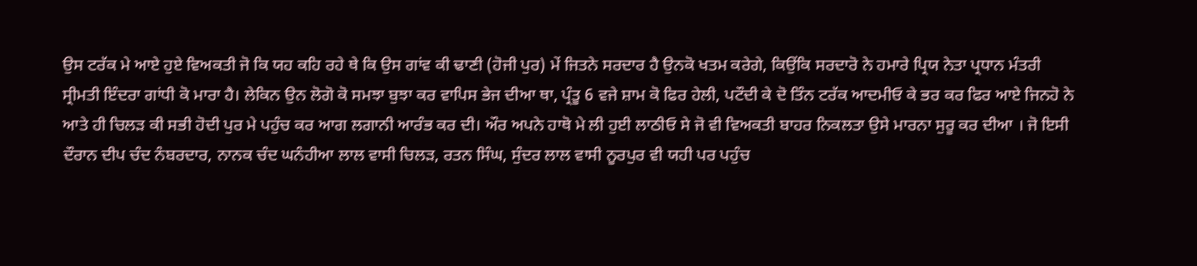ਉਸ ਟਰੱਕ ਮੇ ਆਏ ਹੁਏ ਵਿਅਕਤੀ ਜੋ ਕਿ ਯਹ ਕਹਿ ਰਹੇ ਥੇ ਕਿ ਉਸ ਗਾਂਵ ਕੀ ਢਾਣੀ (ਹੋਜੀ ਪੁਰ) ਮੇਂ ਜਿਤਨੇ ਸਰਦਾਰ ਹੈ ਉਨਕੋ ਖਤਮ ਕਰੇਗੇ, ਕਿਉਂਕਿ ਸਰਦਾਰੋ ਨੇ ਹਮਾਰੇ ਪ੍ਰਿਯ ਨੇਤਾ ਪ੍ਰਧਾਨ ਮੰਤਰੀ ਸ੍ਰੀਮਤੀ ਇੰਦਰਾ ਗਾਂਧੀ ਕੋ ਮਾਰਾ ਹੈ। ਲੇਕਿਨ ਉਨ ਲੋਗੋ ਕੋ ਸਮਝਾ ਬੁਝਾ ਕਰ ਵਾਪਿਸ ਭੇਜ ਦੀਆ ਥਾ, ਪ੍ਰੰਤੂ 6 ਵਜੇ ਸ਼ਾਮ ਕੋ ਫਿਰ ਹੇਲੀ, ਪਟੌਦੀ ਕੇ ਦੋ ਤਿੰਨ ਟਰੱਕ ਆਦਮੀਓ ਕੇ ਭਰ ਕਰ ਫਿਰ ਆਏ ਜਿਨਹੋ ਨੇ ਆਤੇ ਹੀ ਚਿਲੜ ਕੀ ਸਭੀ ਹੋਦੀ ਪੁਰ ਮੇ ਪਹੁੰਚ ਕਰ ਆਗ ਲਗਾਨੀ ਆਰੰਭ ਕਰ ਦੀ। ਔਰ ਅਪਨੇ ਹਾਥੋ ਮੇ ਲੀ ਹੁਈ ਲਾਠੀਓ ਸੇ ਜੋ ਵੀ ਵਿਅਕਤੀ ਬਾਹਰ ਨਿਕਲਤਾ ਉਸੇ ਮਾਰਨਾ ਸੁਰੂ ਕਰ ਦੀਆ । ਜੋ ਇਸੀ ਦੌਰਾਨ ਦੀਪ ਚੰਦ ਨੰਬਰਦਾਰ, ਨਾਨਕ ਚੰਦ ਘਨੰਹੀਆ ਲਾਲ ਵਾਸੀ ਚਿਲੜ, ਰਤਨ ਸਿੰਘ, ਸੁੰਦਰ ਲਾਲ ਵਾਸੀ ਨੂਰਪੁਰ ਵੀ ਯਹੀ ਪਰ ਪਹੁੰਚ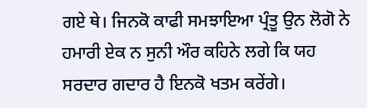ਗਏ ਥੇ। ਜਿਨਕੋ ਕਾਫੀ ਸਮਝਾਇਆ ਪ੍ਰੰਤੂ ਉਨ ਲੋਗੋ ਨੇ ਹਮਾਰੀ ਏਕ ਨ ਸੁਨੀ ਔਰ ਕਹਿਨੇ ਲਗੇ ਕਿ ਯਹ ਸਰਦਾਰ ਗਦਾਰ ਹੈ ਇਨਕੋ ਖਤਮ ਕਰੇਂਗੇ।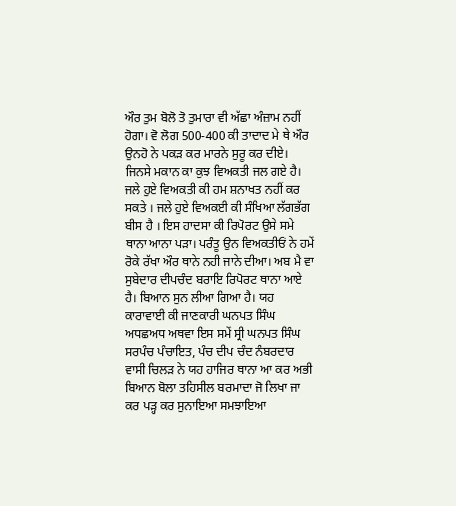ਔਰ ਤੁਮ ਬੋਲੋ ਤੋ ਤੁਮਾਰਾ ਵੀ ਅੱਛਾ ਅੰਜ਼ਾਮ ਨਹੀਂ ਹੋਗਾ। ਵੋ ਲੋਗ 500-400 ਕੀ ਤਾਦਾਦ ਮੇ ਥੇ ਔਰ ਉਨਹੋ ਨੇ ਪਕੜ ਕਰ ਮਾਰਨੇ ਸੁਰੂ ਕਰ ਦੀਏ। ਜਿਨਸੇ ਮਕਾਨ ਕਾ ਕੁਝ ਵਿਅਕਤੀ ਜਲ ਗਏ ਹੈ। ਜਲੇ ਹੁਏ ਵਿਅਕਤੀ ਕੀ ਹਮ ਸ਼ਨਾਖਤ ਨਹੀਂ ਕਰ ਸਕਤੇ । ਜਲੇ ਹੁਏ ਵਿਅਕਈ ਕੀ ਸੰਖਿਆ ਲੱਗਭੱਗ ਬੀਸ ਹੈ । ਇਸ ਹਾਦਸਾ ਕੀ ਰਿਪੋਰਟ ਉਸੇ ਸਮੇ ਥਾਨਾ ਆਨਾ ਪੜਾ। ਪਰੰਤੂ ਉਨ ਵਿਅਕਤੀਓਂ ਨੇ ਹਮੇਂ ਰੋਕੇ ਰੱਖਾ ਔਰ ਥਾਨੇ ਨਹੀ ਜਾਨੇ ਦੀਆ। ਅਬ ਮੈ ਵਾ ਸੁਬੇਦਾਰ ਦੀਪਚੰਦ ਬਰਾਇ ਰਿਪੋਰਟ ਥਾਨਾ ਆਏ ਹੈ। ਬਿਆਨ ਸੁਨ ਲੀਆ ਗਿਆ ਹੈ। ਯਹ ਕਾਰਾਵਾਈ ਕੀ ਜਾਣਕਾਰੀ ਘਨਪਤ ਸਿੰਘ ਅਧਛਅਧ ਅਥਵਾ ਇਸ ਸਮੇਂ ਸ੍ਰੀ ਘਨਪਤ ਸਿੰਘ ਸਰਪੰਚ ਪੰਚਾਇਤ, ਪੰਚ ਦੀਪ ਚੰਦ ਨੰਬਰਦਾਰ ਵਾਸੀ ਚਿਲੜ ਨੇ ਯਹ ਹਾਜਿਰ ਥਾਨਾ ਆ ਕਰ ਅਭੀ ਬਿਆਨ ਬੋਲਾ ਤਹਿਸੀਲ ਬਰਮਾਦਾ ਜੋ ਲਿਖਾ ਜਾ ਕਰ ਪੜ੍ਹ ਕਰ ਸੁਨਾਇਆ ਸਮਝਾਇਆ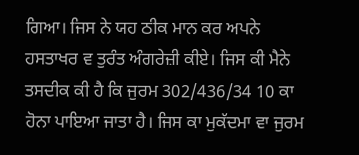ਗਿਆ। ਜਿਸ ਨੇ ਯਹ ਠੀਕ ਮਾਨ ਕਰ ਅਪਨੇ ਹਸਤਾਖਰ ਵ ਤੁਰੰਤ ਅੰਗਰੇਜ਼ੀ ਕੀਏ। ਜਿਸ ਕੀ ਮੈਨੇ ਤਸਦੀਕ ਕੀ ਹੈ ਕਿ ਜੁਰਮ 302/436/34 10 ਕਾ ਹੋਨਾ ਪਾਇਆ ਜਾਤਾ ਹੈ। ਜਿਸ ਕਾ ਮੁਕੱਦਮਾ ਵਾ ਜੁਰਮ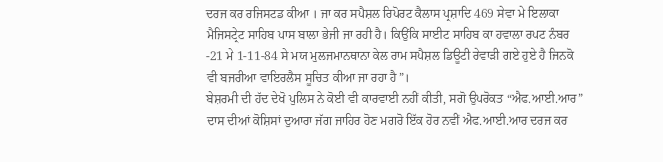ਦਰਜ ਕਰ ਰਜਿਸਟਡ ਕੀਆ । ਜਾ ਕਰ ਸਪੈਸ਼ਲ ਰਿਪੋਰਟ ਕੈਲਾਸ ਪ੍ਰਸ਼ਾਦਿ 469 ਸੇਵਾ ਮੇ ਇਲਾਕਾ ਮੈਜਿਸਟ੍ਰੇਟ ਸਾਹਿਬ ਪਾਸ ਬਾਲਾ ਭੇਜੀ ਜਾ ਰਹੀ ਹੈ। ਕਿਉਂਕਿ ਸਾਈਟ ਸਾਹਿਬ ਕਾ ਹਵਾਲਾ ਰਪਟ ਨੰਬਰ -21 ਮੇ 1-11-84 ਸੇ ਮਯ ਮੁਲਜਮਾਨਥਾਨਾ ਕੇਲ ਰਾਮ ਸਪੈਸ਼ਲ ਡਿਊਟੀ ਰੇਵਾੜੀ ਗਏ ਹੁਏ ਹੈ ਜਿਨਕੋ ਵੀ ਬਜਰੀਆ ਵਾਇਰਲੈਸ ਸੂਚਿਤ ਕੀਆ ਜਾ ਰਹਾ ਹੈ”।
ਬੇਸ਼ਰਮੀ ਦੀ ਹੱਦ ਦੇਖੋ ਪੁਲਿਸ ਨੇ ਕੋਈ ਵੀ ਕਾਰਵਾਈ ਨਹੀਂ ਕੀਤੀ, ਸਗੋ ਉਪਰੋਕਤ “ਐਫ.ਆਈ.ਆਰ” ਦਾਸ ਦੀਆਂ ਕੋਸ਼ਿਸਾਂ ਦੁਆਰਾ ਜੱਗ ਜਾਹਿਰ ਹੋਣ ਮਗਰੋ ਇੱਕ ਹੋਰ ਨਵੀਂ ਐਫ.ਆਈ.ਆਰ ਦਰਜ ਕਰ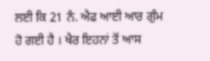ਲਈ ਕਿ 21 ਨੰ. ਐਫ ਆਈ ਆਰ ਗੁੰਮ ਹੋ ਗਈ ਹੈ । ਖੈਰ ਇਹਨਾਂ ਤੋਂ ਆਸ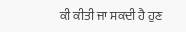ਕੀ ਕੀਤੀ ਜਾ ਸਕਦੀ ਹੈ ਹੁਣ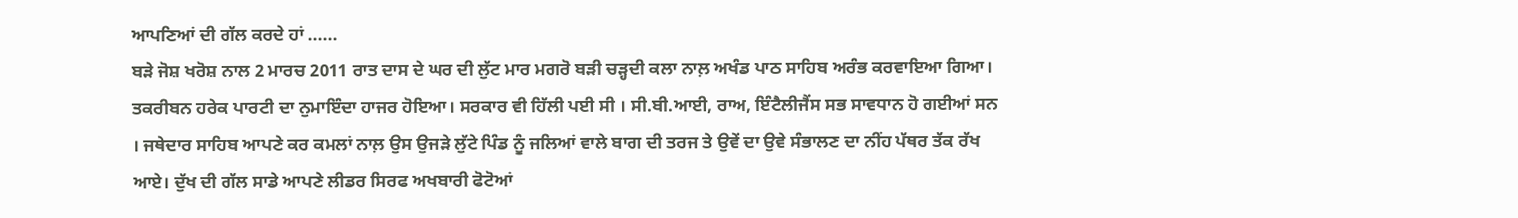ਆਪਣਿਆਂ ਦੀ ਗੱਲ ਕਰਦੇ ਹਾਂ ......
ਬੜੇ ਜੋਸ਼ ਖਰੋਸ਼ ਨਾਲ 2 ਮਾਰਚ 2011 ਰਾਤ ਦਾਸ ਦੇ ਘਰ ਦੀ ਲੁੱਟ ਮਾਰ ਮਗਰੋ ਬੜੀ ਚੜ੍ਹਦੀ ਕਲਾ ਨਾਲ਼ ਅਖੰਡ ਪਾਠ ਸਾਹਿਬ ਅਰੰਭ ਕਰਵਾਇਆ ਗਿਆ। ਤਕਰੀਬਨ ਹਰੇਕ ਪਾਰਟੀ ਦਾ ਨੁਮਾਇੰਦਾ ਹਾਜਰ ਹੋਇਆ। ਸਰਕਾਰ ਵੀ ਹਿੱਲੀ ਪਈ ਸੀ । ਸੀ.ਬੀ.ਆਈ, ਰਾਅ, ਇੰਟੈਲੀਜੈਂਸ ਸਭ ਸਾਵਧਾਨ ਹੋ ਗਈਆਂ ਸਨ । ਜਥੇਦਾਰ ਸਾਹਿਬ ਆਪਣੇ ਕਰ ਕਮਲਾਂ ਨਾਲ਼ ਉਸ ਉਜੜੇ ਲੁੱਟੇ ਪਿੰਡ ਨੂੰ ਜਲਿਆਂ ਵਾਲੇ ਬਾਗ ਦੀ ਤਰਜ ਤੇ ਉਵੇਂ ਦਾ ਉਵੇ ਸੰਭਾਲਣ ਦਾ ਨੀਂਹ ਪੱਥਰ ਤੱਕ ਰੱਖ ਆਏ। ਦੁੱਖ ਦੀ ਗੱਲ ਸਾਡੇ ਆਪਣੇ ਲੀਡਰ ਸਿਰਫ ਅਖਬਾਰੀ ਫੋਟੋਆਂ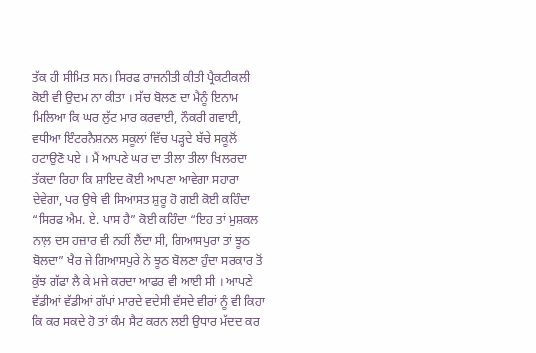ਤੱਕ ਹੀ ਸੀਮਿਤ ਸਨ। ਸਿਰਫ ਰਾਜਨੀਤੀ ਕੀਤੀ ਪ੍ਰੈਕਟੀਕਲੀ ਕੋਈ ਵੀ ਉਦਮ ਨਾ ਕੀਤਾ । ਸੱਚ ਬੋਲਣ ਦਾ ਮੈਨੂੰ ਇਨਾਮ ਮਿਲਿਆ ਕਿ ਘਰ ਲੁੱਟ ਮਾਰ ਕਰਵਾਈ, ਨੌਕਰੀ ਗਵਾਈ, ਵਧੀਆ ਇੰਟਰਨੈਸ਼ਨਲ ਸਕੂਲਾਂ ਵਿੱਚ ਪੜ੍ਹਦੇ ਬੱਚੇ ਸਕੂਲੋਂ ਹਟਾਉਣੋ ਪਏ । ਮੈਂ ਆਪਣੇ ਘਰ ਦਾ ਤੀਲਾ ਤੀਲਾ ਖਿਲਰਦਾ ਤੱਕਦਾ ਰਿਹਾ ਕਿ ਸ਼ਾਇਦ ਕੋਈ ਆਪਣਾ ਆਵੇਗਾ ਸਹਾਰਾ ਦੇਵੇਗਾ, ਪਰ ਉਥੇ ਵੀ ਸਿਆਸਤ ਸ਼ੁਰੂ ਹੋ ਗਈ ਕੋਈ ਕਹਿੰਦਾ “ਸਿਰਫ ਐਮ. ਏ. ਪਾਸ ਹੈ” ਕੋਈ ਕਹਿੰਦਾ “ਇਹ ਤਾਂ ਮੁਸ਼ਕਲ ਨਾਲ਼ ਦਸ ਹਜ਼ਾਰ ਵੀ ਨਹੀਂ ਲੈਂਦਾ ਸੀ, ਗਿਆਸਪੁਰਾ ਤਾਂ ਝੂਠ ਬੋਲਦਾ” ਖੈਰ ਜੇ ਗਿਆਸਪੁਰੇ ਨੇ ਝੂਠ ਬੋਲਣਾ ਹੁੰਦਾ ਸਰਕਾਰ ਤੋਂ ਕੁੱਝ ਗੱਫਾ ਲੈ ਕੇ ਮਜੇ ਕਰਦਾ ਆਫਰ ਵੀ ਆਈ ਸੀ । ਆਪਣੇ ਵੱਡੀਆਂ ਵੱਡੀਆਂ ਗੱਪਾਂ ਮਾਰਦੇ ਵਦੇਸੀ ਵੱਸਦੇ ਵੀਰਾਂ ਨੂੰ ਵੀ ਕਿਹਾ ਕਿ ਕਰ ਸਕਦੇ ਹੋ ਤਾਂ ਕੰਮ ਸੈਟ ਕਰਨ ਲਈ ਉਧਾਰ ਮੱਦਦ ਕਰ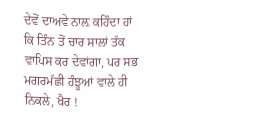ਦੇਵੋਂ ਦਾਅਵੇ ਨਾਲ਼ ਕਹਿੰਦਾ ਹਾਂ ਕਿ ਤਿੰਨ ਤੋਂ ਚਾਰ ਸਾਲਾਂ ਤੱਕ ਵਾਪਿਸ ਕਰ ਦੇਵਾਂਗਾ, ਪਰ ਸਭ ਮਗਰਮੱਛੀ ਹੰਝੂਆਂ ਵਾਲੇ ਹੀ ਨਿਕਲੇ, ਖੈਰ !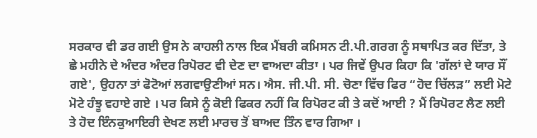ਸਰਕਾਰ ਵੀ ਡਰ ਗਈ ਉਸ ਨੇ ਕਾਹਲੀ ਨਾਲ ਇਕ ਮੈਂਬਰੀ ਕਮਿਸਨ ਟੀ.ਪੀ.ਗਰਗ ਨੂੰ ਸਥਾਪਿਤ ਕਰ ਦਿੱਤਾ, ਤੇ ਛੇ ਮਹੀਨੇ ਦੇ ਅੰਦਰ ਅੰਦਰ ਰਿਪੋਰਟ ਵੀ ਦੇਣ ਦਾ ਵਾਅਦਾ ਕੀਤਾ । ਪਰ ਜਿਵੇਂ ਉਪਰ ਕਿਹਾ ਕਿ 'ਗੱਲਾਂ ਦੇ ਯਾਰ ਸੌਂ ਗਏ', ਉਹਨਾ ਤਾਂ ਫੋਟੋਆਂ ਲਗਵਾਉਣੀਆਂ ਸਨ। ਐਸ. ਜੀ.ਪੀ. ਸੀ. ਚੋਣਾ ਵਿੱਚ ਫਿਰ “ਹੋਦ ਚਿੱਲੜ” ਲਈ ਮੋਟੇ ਮੋਟੇ ਹੰਝੂ ਵਹਾਏ ਗਏ । ਪਰ ਕਿਸੇ ਨੂੰ ਕੋਈ ਫਿਕਰ ਨਹੀਂ ਕਿ ਰਿਪੋਰਟ ਕੀ ਤੇ ਕਦੋਂ ਆਈ ? ਮੈਂ ਰਿਪੋਰਟ ਲੈਣ ਲਈ ਤੇ ਹੋਦ ਇੰਨਕੁਆਇਰੀ ਦੇਖਣ ਲਈ ਮਾਰਚ ਤੋਂ ਬਾਅਦ ਤਿੰਨ ਵਾਰ ਗਿਆ ।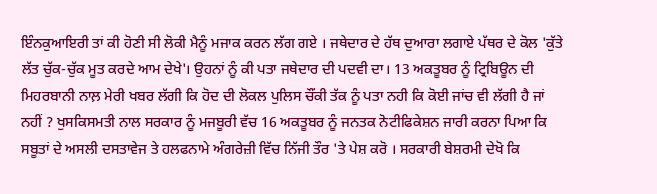ਇੰਨਕੁਆਇਰੀ ਤਾਂ ਕੀ ਹੋਣੀ ਸੀ ਲੋਕੀ ਮੈਨੂੰ ਮਜਾਕ ਕਰਨ ਲੱਗ ਗਏ । ਜਥੇਦਾਰ ਦੇ ਹੱਥ ਦੁਆਰਾ ਲਗਾਏ ਪੱਥਰ ਦੇ ਕੋਲ 'ਕੁੱਤੇ ਲੱਤ ਚੁੱਕ-ਚੁੱਕ ਮੂਤ ਕਰਦੇ ਆਮ ਦੇਖੇ'। ਉਹਨਾਂ ਨੂੰ ਕੀ ਪਤਾ ਜਥੇਦਾਰ ਦੀ ਪਦਵੀ ਦਾ। 13 ਅਕਤੂਬਰ ਨੂੰ ਟ੍ਰਿਬਿਊਨ ਦੀ ਮਿਹਰਬਾਨੀ ਨਾਲ਼ ਮੇਰੀ ਖਬਰ ਲੱਗੀ ਕਿ ਹੋਦ ਦੀ ਲੋਕਲ ਪੁਲਿਸ ਚੌਂਕੀ ਤੱਕ ਨੂੰ ਪਤਾ ਨਹੀ ਕਿ ਕੋਈ ਜਾਂਚ ਵੀ ਲੱਗੀ ਹੈ ਜਾਂ ਨਹੀਂ ? ਖੁਸਕਿਸਮਤੀ ਨਾਲ ਸਰਕਾਰ ਨੂੰ ਮਜਬੂਰੀ ਵੱਚ 16 ਅਕਤੂਬਰ ਨੂੰ ਜਨਤਕ ਨੋਟੀਫਿਕੇਸ਼ਨ ਜਾਰੀ ਕਰਨਾ ਪਿਆ ਕਿ ਸਬੂਤਾਂ ਦੇ ਅਸਲੀ ਦਸਤਾਵੇਜ ਤੇ ਹਲਫਨਾਮੇ ਅੰਗਰੇਜ਼ੀ ਵਿੱਚ ਨਿੱਜੀ ਤੌਰ 'ਤੇ ਪੇਸ਼ ਕਰੋ । ਸਰਕਾਰੀ ਬੇਸ਼ਰਮੀ ਦੇਖੋ ਕਿ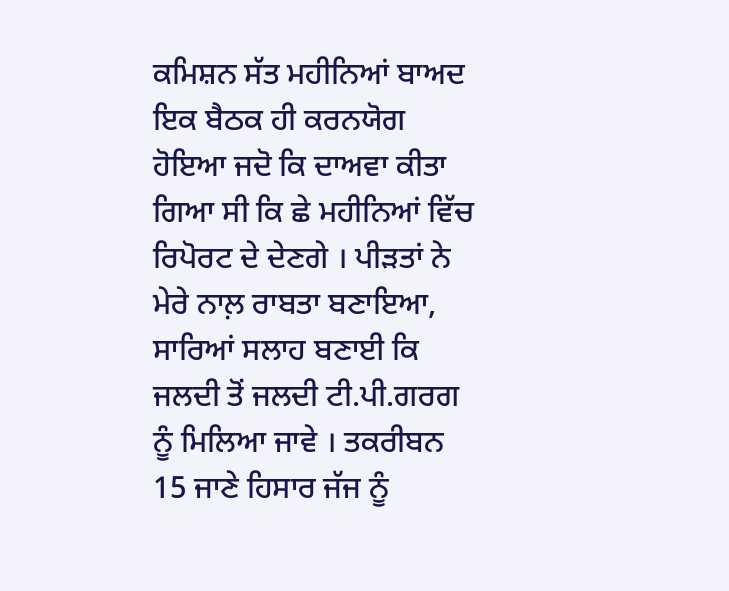ਕਮਿਸ਼ਨ ਸੱਤ ਮਹੀਨਿਆਂ ਬਾਅਦ ਇਕ ਬੈਠਕ ਹੀ ਕਰਨਯੋਗ ਹੋਇਆ ਜਦੋ ਕਿ ਦਾਅਵਾ ਕੀਤਾ ਗਿਆ ਸੀ ਕਿ ਛੇ ਮਹੀਨਿਆਂ ਵਿੱਚ ਰਿਪੋਰਟ ਦੇ ਦੇਣਗੇ । ਪੀੜਤਾਂ ਨੇ ਮੇਰੇ ਨਾਲ਼ ਰਾਬਤਾ ਬਣਾਇਆ, ਸਾਰਿਆਂ ਸਲਾਹ ਬਣਾਈ ਕਿ ਜਲਦੀ ਤੋਂ ਜਲਦੀ ਟੀ.ਪੀ.ਗਰਗ ਨੂੰ ਮਿਲਿਆ ਜਾਵੇ । ਤਕਰੀਬਨ 15 ਜਾਣੇ ਹਿਸਾਰ ਜੱਜ ਨੂੰ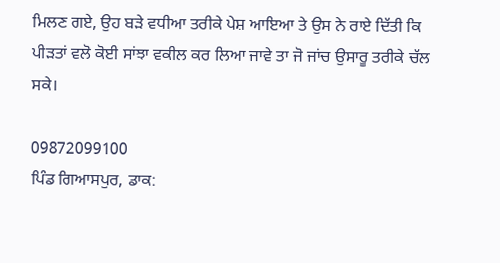ਮਿਲਣ ਗਏ, ਉਹ ਬੜੇ ਵਧੀਆ ਤਰੀਕੇ ਪੇਸ਼ ਆਇਆ ਤੇ ਉਸ ਨੇ ਰਾਏ ਦਿੱਤੀ ਕਿ ਪੀੜਤਾਂ ਵਲੋ ਕੋਈ ਸਾਂਝਾ ਵਕੀਲ ਕਰ ਲਿਆ ਜਾਵੇ ਤਾ ਜੋ ਜਾਂਚ ਉਸਾਰੂ ਤਰੀਕੇ ਚੱਲ ਸਕੇ।

09872099100
ਪਿੰਡ ਗਿਆਸਪੁਰ, ਡਾਕ: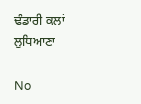ਢੰਡਾਰੀ ਕਲਾਂ
ਲੁਧਿਆਣਾ

No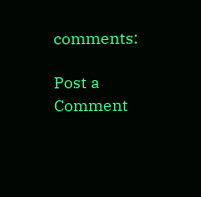comments:

Post a Comment